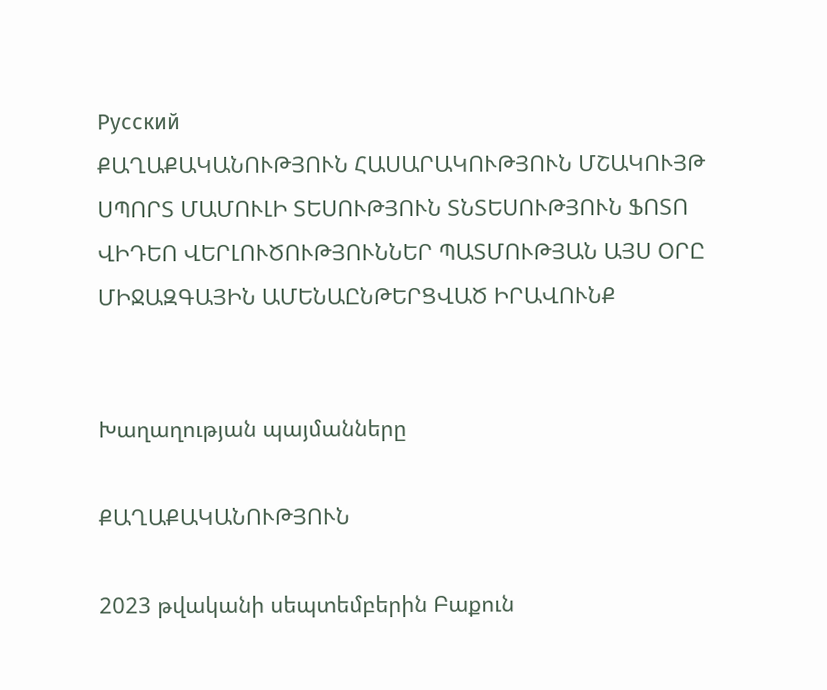Русский
ՔԱՂԱՔԱԿԱՆՈՒԹՅՈՒՆ ՀԱՍԱՐԱԿՈՒԹՅՈՒՆ ՄՇԱԿՈՒՅԹ ՍՊՈՐՏ ՄԱՄՈՒԼԻ ՏԵՍՈՒԹՅՈՒՆ ՏՆՏԵՍՈՒԹՅՈՒՆ ՖՈՏՈ ՎԻԴԵՈ ՎԵՐԼՈՒԾՈՒԹՅՈՒՆՆԵՐ ՊԱՏՄՈՒԹՅԱՆ ԱՅՍ ՕՐԸ ՄԻՋԱԶԳԱՅԻՆ ԱՄԵՆԱԸՆԹԵՐՑՎԱԾ ԻՐԱՎՈՒՆՔ


Խաղաղության պայմանները

ՔԱՂԱՔԱԿԱՆՈՒԹՅՈՒՆ

2023 թվականի սեպտեմբերին Բաքուն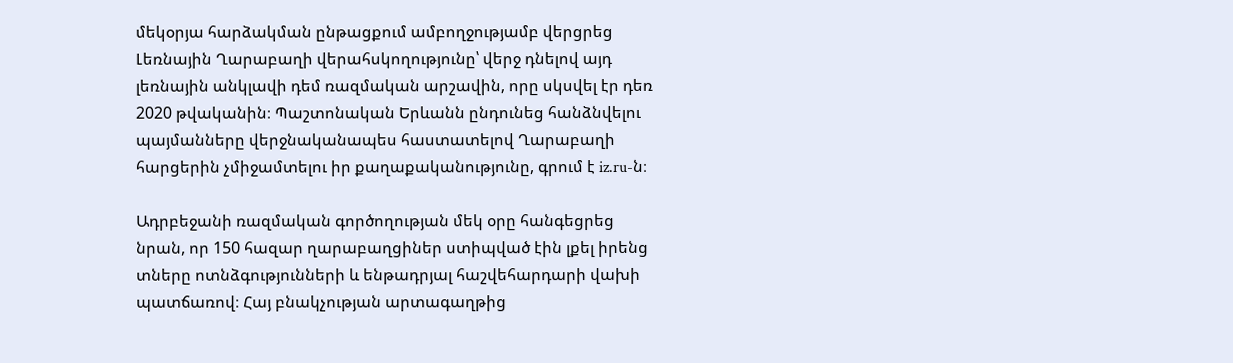մեկօրյա հարձակման ընթացքում ամբողջությամբ վերցրեց Լեռնային Ղարաբաղի վերահսկողությունը՝ վերջ դնելով այդ լեռնային անկլավի դեմ ռազմական արշավին, որը սկսվել էր դեռ 2020 թվականին։ Պաշտոնական Երևանն ընդունեց հանձնվելու պայմանները վերջնականապես հաստատելով Ղարաբաղի հարցերին չմիջամտելու իր քաղաքականությունը, գրում է iz.ru-ն։

Ադրբեջանի ռազմական գործողության մեկ օրը հանգեցրեց նրան, որ 150 հազար ղարաբաղցիներ ստիպված էին լքել իրենց տները ոտնձգությունների և ենթադրյալ հաշվեհարդարի վախի պատճառով։ Հայ բնակչության արտագաղթից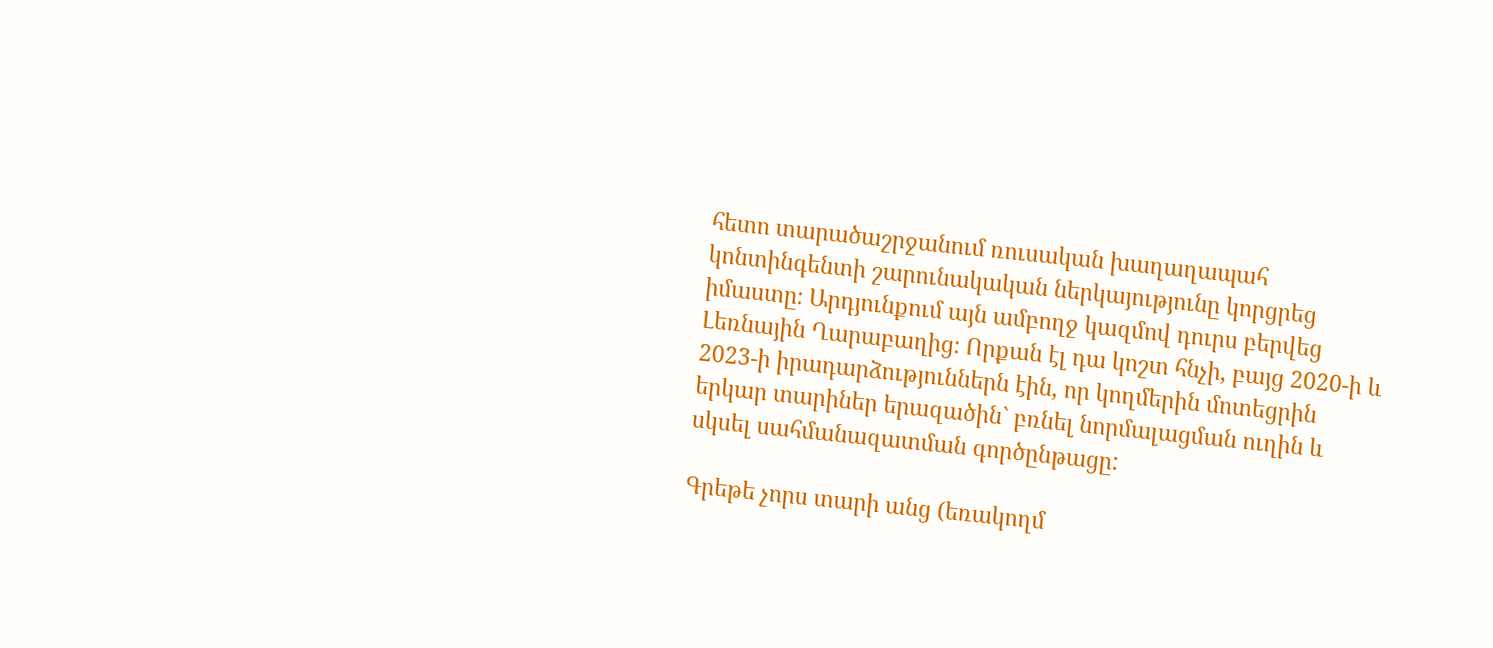հետո տարածաշրջանում ռուսական խաղաղապահ կոնտինգենտի շարունակական ներկայությունը կորցրեց իմաստը։ Արդյունքում այն ամբողջ կազմով դուրս բերվեց Լեռնային Ղարաբաղից։ Որքան էլ դա կոշտ հնչի, բայց 2020-ի և 2023-ի իրադարձություններն էին, որ կողմերին մոտեցրին երկար տարիներ երազածին` բռնել նորմալացման ուղին և սկսել սահմանազատման գործընթացը:

Գրեթե չորս տարի անց (եռակողմ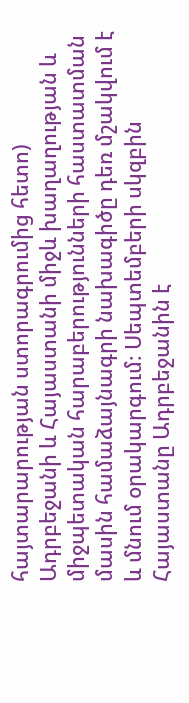հայտարարության ստորագրումից հետո) Ադրբեջանի և Հայաստանի միջև խաղաղության և միջպետական հարաբերությունների հաստատման մասին համաձայնագրի նախագիծը դեռ մշակվում է և մնում օրակարգում։ Սեպտեմբերի սկզբին Հայաստանը Ադրբեջանին է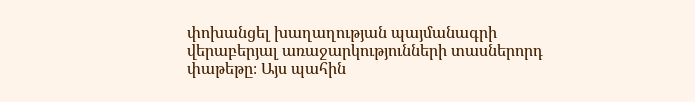փոխանցել խաղաղության պայմանագրի վերաբերյալ առաջարկությունների տասներորդ փաթեթը։ Այս պահին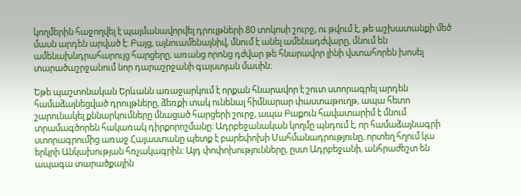կողմերին հաջողվել է պայմանավորվել դրույթների 80 տոկոսի շուրջ, ու թվում է, թե աշխատանքի մեծ մասն արդեն արված է։ Բայց, այնուամենայնիվ, մնում է անել ամենադժվարը, մնում են ամենախնդրահարույց հարցերը, առանց որոնց դժվար թե հնարավոր լինի վստահորեն խոսել տարածաշրջանում նոր դարաշրջանի գալստյան մասին։

Եթե պաշտոնական Երևանն առաջարկում է որքան հնարավոր է շուտ ստորագրել արդեն համաձայնեցված դրույթները, ձեռքի տակ ունենալ հիմնարար փաստաթուղթ, ապա հետո շարունակել քննարկումները մնացած հարցերի շուրջ, ապա Բաքուն հավատարիմ է մնում տրամագծորեն հակառակ դիրքորոշմանը։ Ադրբեջանական կողմը պնդում է, որ համաձայնագրի ստորագրումից առաջ Հայաստանը պետք է բարեփոխի Սահմանադրությունը, որտեղ հղում կա երկրի Անկախության հռչակագրին։ Այդ փոփոխությունները, ըստ Ադրբեջանի, անհրաժեշտ են ապագա տարածքային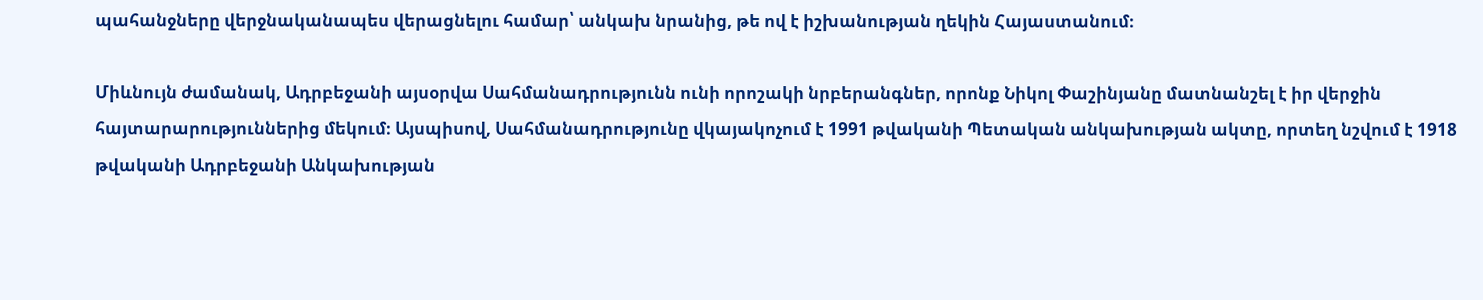պահանջները վերջնականապես վերացնելու համար՝ անկախ նրանից, թե ով է իշխանության ղեկին Հայաստանում։

Միևնույն ժամանակ, Ադրբեջանի այսօրվա Սահմանադրությունն ունի որոշակի նրբերանգներ, որոնք Նիկոլ Փաշինյանը մատնանշել է իր վերջին հայտարարություններից մեկում։ Այսպիսով, Սահմանադրությունը վկայակոչում է 1991 թվականի Պետական անկախության ակտը, որտեղ նշվում է 1918 թվականի Ադրբեջանի Անկախության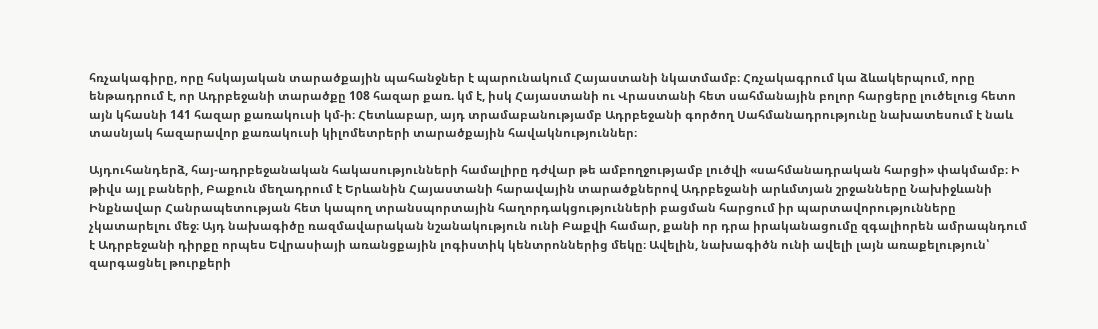հռչակագիրը, որը հսկայական տարածքային պահանջներ է պարունակում Հայաստանի նկատմամբ։ Հռչակագրում կա ձևակերպում, որը ենթադրում է, որ Ադրբեջանի տարածքը 108 հազար քառ. կմ է, իսկ Հայաստանի ու Վրաստանի հետ սահմանային բոլոր հարցերը լուծելուց հետո այն կհասնի 141 հազար քառակուսի կմ-ի։ Հետևաբար, այդ տրամաբանությամբ Ադրբեջանի գործող Սահմանադրությունը նախատեսում է նաև տասնյակ հազարավոր քառակուսի կիլոմետրերի տարածքային հավակնություններ։

Այդուհանդերձ, հայ-ադրբեջանական հակասությունների համալիրը դժվար թե ամբողջությամբ լուծվի «սահմանադրական հարցի» փակմամբ։ Ի թիվս այլ բաների, Բաքուն մեղադրում է Երևանին Հայաստանի հարավային տարածքներով Ադրբեջանի արևմտյան շրջանները Նախիջևանի Ինքնավար Հանրապետության հետ կապող տրանսպորտային հաղորդակցությունների բացման հարցում իր պարտավորությունները չկատարելու մեջ։ Այդ նախագիծը ռազմավարական նշանակություն ունի Բաքվի համար, քանի որ դրա իրականացումը զգալիորեն ամրապնդում է Ադրբեջանի դիրքը որպես Եվրասիայի առանցքային լոգիստիկ կենտրոններից մեկը։ Ավելին, նախագիծն ունի ավելի լայն առաքելություն՝ զարգացնել թուրքերի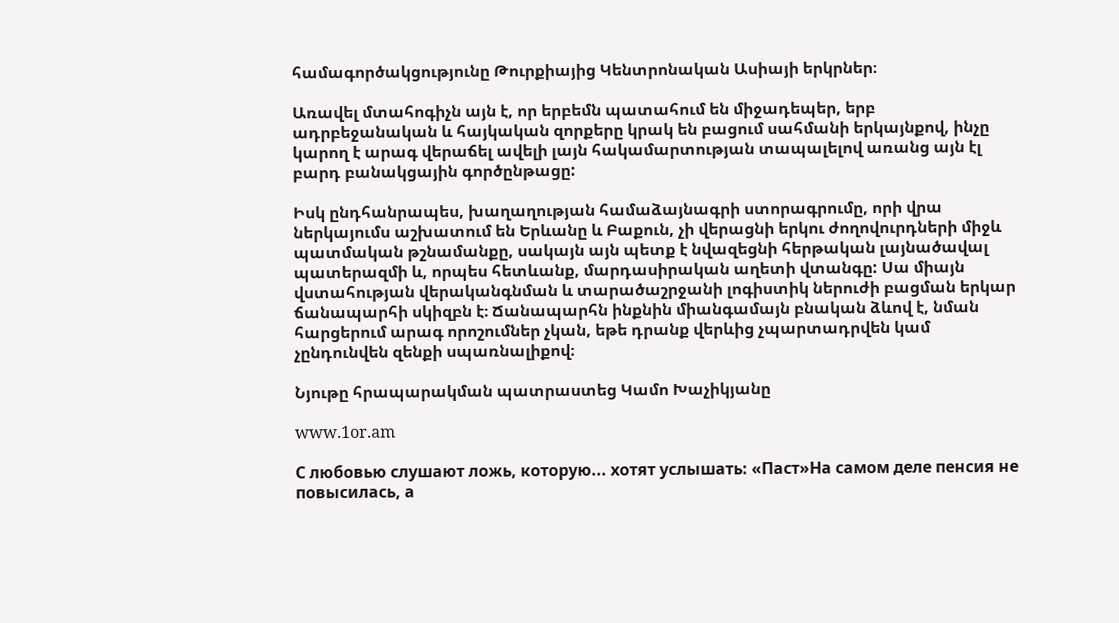համագործակցությունը Թուրքիայից Կենտրոնական Ասիայի երկրներ։

Առավել մտահոգիչն այն է, որ երբեմն պատահում են միջադեպեր, երբ ադրբեջանական և հայկական զորքերը կրակ են բացում սահմանի երկայնքով, ինչը կարող է արագ վերաճել ավելի լայն հակամարտության տապալելով առանց այն էլ բարդ բանակցային գործընթացը:

Իսկ ընդհանրապես, խաղաղության համաձայնագրի ստորագրումը, որի վրա ներկայումս աշխատում են Երևանը և Բաքուն, չի վերացնի երկու ժողովուրդների միջև պատմական թշնամանքը, սակայն այն պետք է նվազեցնի հերթական լայնածավալ պատերազմի և, որպես հետևանք, մարդասիրական աղետի վտանգը: Սա միայն վստահության վերականգնման և տարածաշրջանի լոգիստիկ ներուժի բացման երկար ճանապարհի սկիզբն է։ Ճանապարհն ինքնին միանգամայն բնական ձևով է, նման հարցերում արագ որոշումներ չկան, եթե դրանք վերևից չպարտադրվեն կամ չընդունվեն զենքի սպառնալիքով։

Նյութը հրապարակման պատրաստեց Կամո Խաչիկյանը

www.1or.am

С любовью слушают ложь, которую... хотят услышать: «Паст»На самом деле пенсия не повысилась, а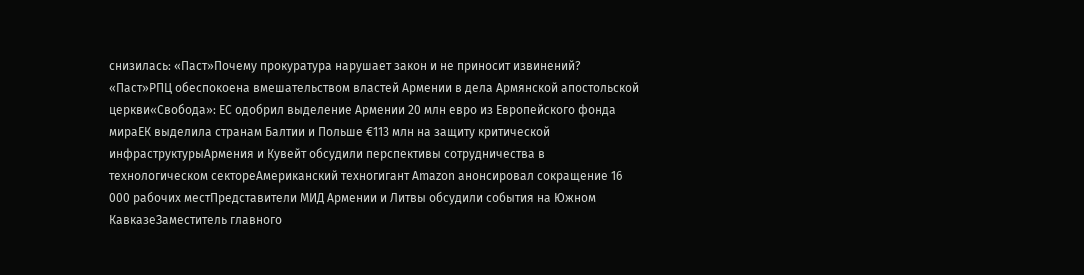снизилась: «Паст»Почему прокуратура нарушает закон и не приносит извинений? «Паст»РПЦ обеспокоена вмешательством властей Армении в дела Армянской апостольской церкви«Свобода»: ЕС одобрил выделение Армении 20 млн евро из Европейского фонда мираЕК выделила странам Балтии и Польше €113 млн на защиту критической инфраструктурыАрмения и Кувейт обсудили перспективы сотрудничества в технологическом сектореАмериканский техногигант Amazon анонсировал сокращение 16 000 рабочих местПредставители МИД Армении и Литвы обсудили события на Южном КавказеЗаместитель главного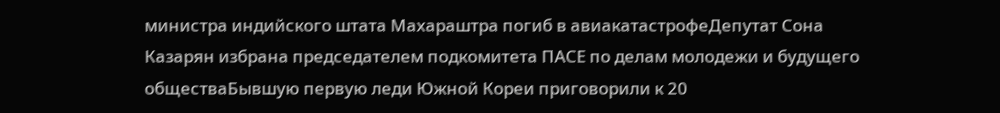министра индийского штата Махараштра погиб в авиакатастрофеДепутат Сона Казарян избрана председателем подкомитета ПАСЕ по делам молодежи и будущего обществаБывшую первую леди Южной Кореи приговорили к 20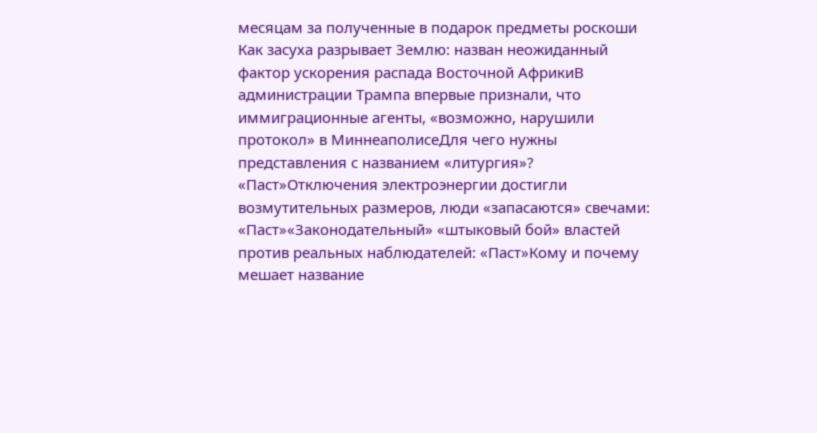месяцам за полученные в подарок предметы роскоши Как засуха разрывает Землю: назван неожиданный фактор ускорения распада Восточной АфрикиВ администрации Трампа впервые признали, что иммиграционные агенты, «возможно, нарушили протокол» в МиннеаполисеДля чего нужны представления с названием «литургия»? «Паст»Отключения электроэнергии достигли возмутительных размеров, люди «запасаются» свечами: «Паст»«Законодательный» «штыковый бой» властей против реальных наблюдателей: «Паст»Кому и почему мешает название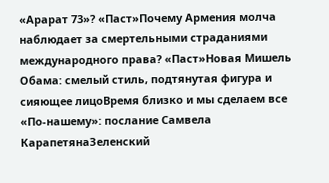«Арарат 73»? «Паст»Почему Армения молча наблюдает за смертельными страданиями международного права? «Паст»Новая Мишель Обама: смелый стиль, подтянутая фигура и сияющее лицоВремя близко и мы сделаем все «По-нашему»: послание Самвела КарапетянаЗеленский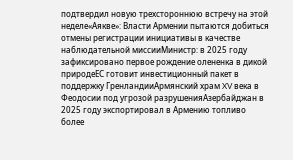подтвердил новую трехстороннюю встречу на этой неделе«Аякве»: Власти Армении пытаются добиться отмены регистрации инициативы в качестве наблюдательной миссииМинистр: в 2025 году зафиксировано первое рождение олененка в дикой природеЕС готовит инвестиционный пакет в поддержку ГренландииАрмянский храм XV века в Феодосии под угрозой разрушенияАзербайджан в 2025 году экспортировал в Армению топливо более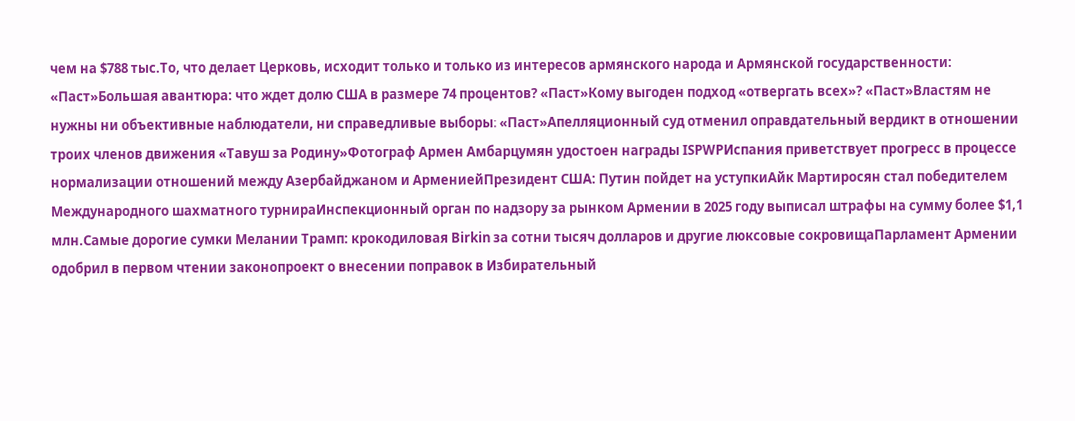чем на $788 тыс.То, что делает Церковь, исходит только и только из интересов армянского народа и Армянской государственности: «Паст»Большая авантюра: что ждет долю США в размере 74 процентов? «Паст»Кому выгоден подход «отвергать всех»? «Паст»Властям не нужны ни объективные наблюдатели, ни справедливые выборы։ «Паст»Апелляционный суд отменил оправдательный вердикт в отношении троих членов движения «Тавуш за Родину»Фотограф Армен Амбарцумян удостоен награды ISPWPИспания приветствует прогресс в процессе нормализации отношений между Азербайджаном и АрмениейПрезидент США: Путин пойдет на уступкиАйк Мартиросян стал победителем Международного шахматного турнираИнспекционный орган по надзору за рынком Армении в 2025 году выписал штрафы на сумму более $1,1 млн.Самые дорогие сумки Мелании Трамп: крокодиловая Birkin за сотни тысяч долларов и другие люксовые сокровищаПарламент Армении одобрил в первом чтении законопроект о внесении поправок в Избирательный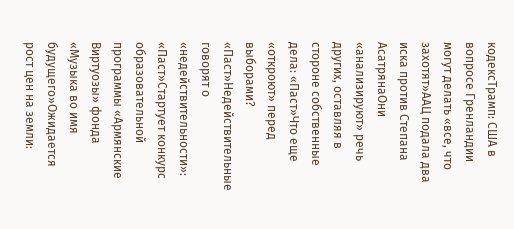кодексТрамп: США в вопросе Гренландии могут делать «все, что захотят»ААЦ подала два иска против Степана АсатрянаОни «анализируют» речь других, оставляя в стороне собственные дела: «Паст»Что еще «откроют» перед выборами? «Паст»Недействительные говорят о «недействительности»: «Паст»Стартует конкурс образовательной программы «Армянские Виртуозы» фонда «Музыка во имя будущего»Ожидается рост цен на земли: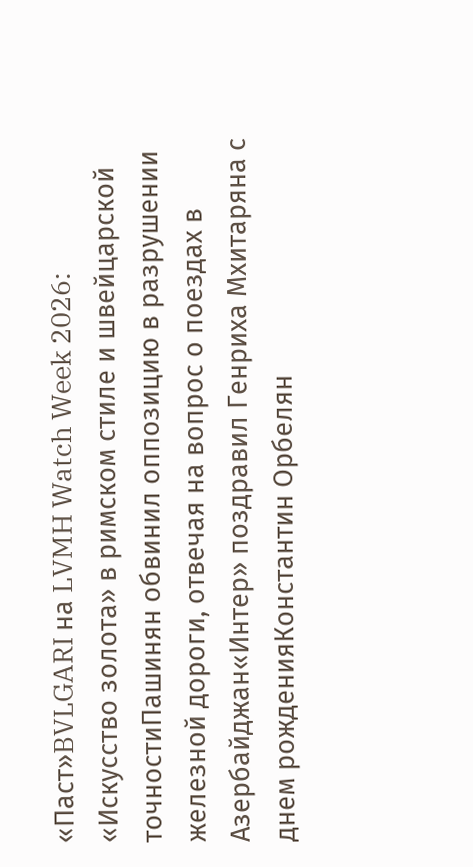«Паст»BVLGARI на LVMH Watch Week 2026: «Искусство золота» в римском стиле и швейцарской точностиПашинян обвинил оппозицию в разрушении железной дороги, отвечая на вопрос о поездах в Азербайджан«Интер» поздравил Генриха Мхитаряна с днем рожденияКонстантин Орбелян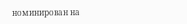номинирован на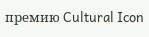премию Cultural Icon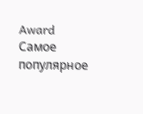Award
Самое популярное